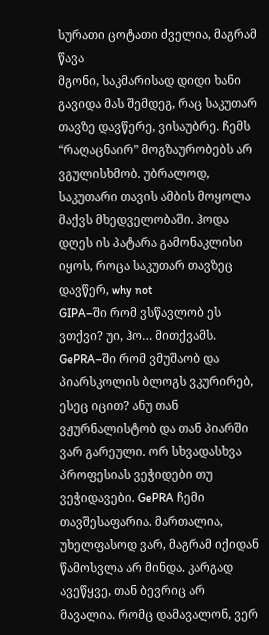სურათი ცოტათი ძველია, მაგრამ წავა
მგონი, საკმარისად დიდი ხანი გავიდა მას შემდეგ, რაც საკუთარ თავზე დავწერე, ვისაუბრე. ჩემს “რაღაცნაირ” მოგზაურობებს არ ვგულისხმობ. უბრალოდ, საკუთარი თავის ამბის მოყოლა მაქვს მხედველობაში. ჰოდა დღეს ის პატარა გამონაკლისი იყოს, როცა საკუთარ თავზეც დავწერ, why not
GIPA–ში რომ ვსწავლობ ეს ვთქვი? უი, ჰო… მითქვამს. GePRA–ში რომ ვმუშაობ და პიარსკოლის ბლოგს ვკურირებ, ესეც იცით? ანუ თან ვჟურნალისტობ და თან პიარში ვარ გარეული. ორ სხვადასხვა პროფესიას ვეჭიდები თუ ვეჭიდავები. GePRA ჩემი თავშესაფარია. მართალია, უხელფასოდ ვარ, მაგრამ იქიდან წამოსვლა არ მინდა. კარგად ავეწყვე, თან ბევრიც არ მავალია. რომც დამავალონ, ვერ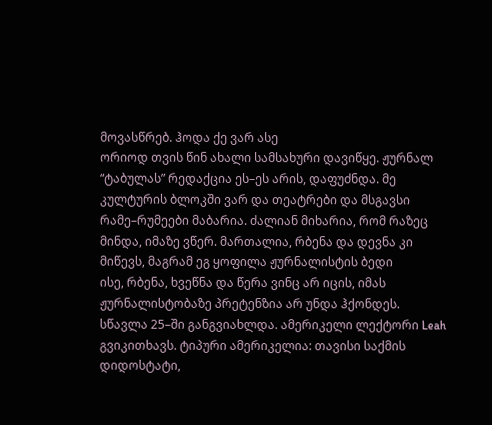მოვასწრებ. ჰოდა ქე ვარ ასე
ორიოდ თვის წინ ახალი სამსახური დავიწყე. ჟურნალ “ტაბულას” რედაქცია ეს–ეს არის, დაფუძნდა. მე კულტურის ბლოკში ვარ და თეატრები და მსგავსი რამე–რუმეები მაბარია. ძალიან მიხარია, რომ რაზეც მინდა, იმაზე ვწერ. მართალია, რბენა და დევნა კი მიწევს, მაგრამ ეგ ყოფილა ჟურნალისტის ბედი
ისე, რბენა, ხვეწნა და წერა ვინც არ იცის, იმას ჟურნალისტობაზე პრეტენზია არ უნდა ჰქონდეს.
სწავლა 25–ში განგვიახლდა. ამერიკელი ლექტორი Leah გვიკითხავს. ტიპური ამერიკელია: თავისი საქმის დიდოსტატი,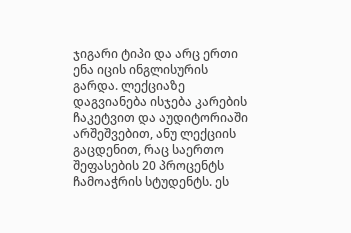ჯიგარი ტიპი და არც ერთი ენა იცის ინგლისურის გარდა. ლექციაზე დაგვიანება ისჯება კარების ჩაკეტვით და აუდიტორიაში არშეშვებით, ანუ ლექციის გაცდენით, რაც საერთო შეფასების 20 პროცენტს ჩამოაჭრის სტუდენტს. ეს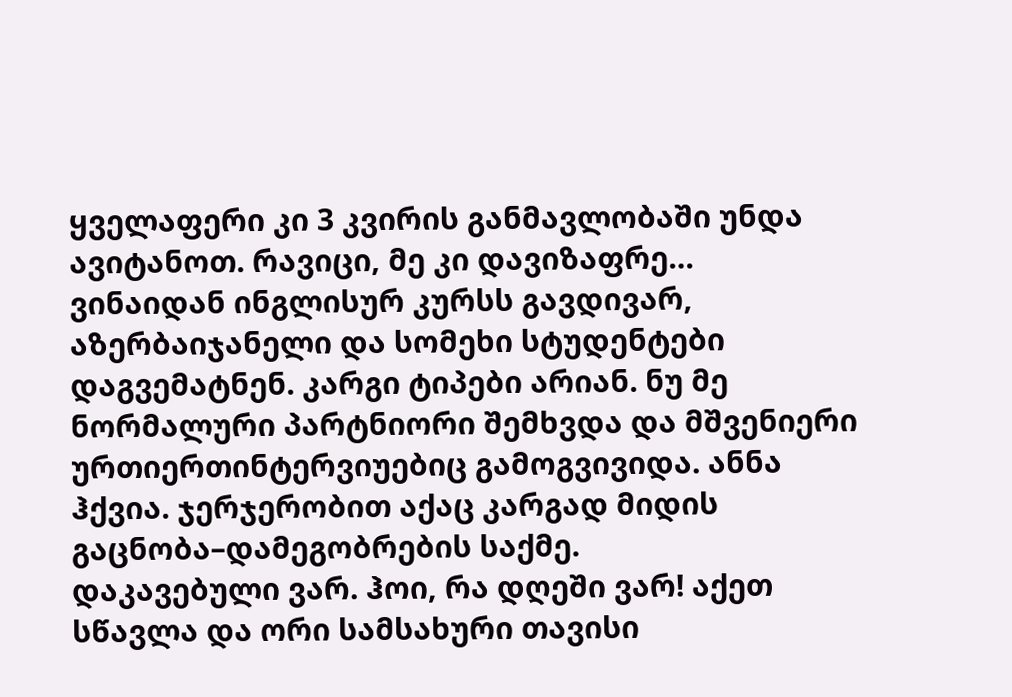ყველაფერი კი 3 კვირის განმავლობაში უნდა ავიტანოთ. რავიცი, მე კი დავიზაფრე…
ვინაიდან ინგლისურ კურსს გავდივარ, აზერბაიჯანელი და სომეხი სტუდენტები დაგვემატნენ. კარგი ტიპები არიან. ნუ მე ნორმალური პარტნიორი შემხვდა და მშვენიერი ურთიერთინტერვიუებიც გამოგვივიდა. ანნა ჰქვია. ჯერჯერობით აქაც კარგად მიდის გაცნობა–დამეგობრების საქმე.
დაკავებული ვარ. ჰოი, რა დღეში ვარ! აქეთ სწავლა და ორი სამსახური თავისი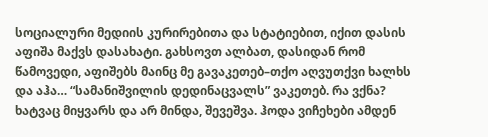სოციალური მედიის კურირებითა და სტატიებით, იქით დასის აფიშა მაქვს დასახატი. გახსოვთ ალბათ, დასიდან რომ წამოვედი, აფიშებს მაინც მე გავაკეთებ–თქო აღვუთქვი ხალხს და აჰა… “სამანიშვილის დედინაცვალს” ვაკეთებ. რა ვქნა? ხატვაც მიყვარს და არ მინდა, შევეშვა. ჰოდა ვიჩეხები ამდენ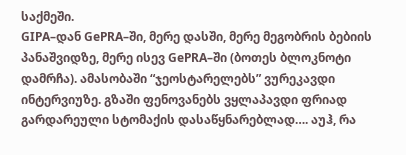საქმეში.
GIPA–დან GePRA–ში, მერე დასში, მერე მეგობრის ბებიის პანაშვიდზე, მერე ისევ GePRA–ში (ბოთეს ბლოკნოტი დამრჩა). ამასობაში “ჯეოსტარელებს” ვურეკავდი ინტერვიუზე. გზაში ფენოვანებს ვყლაპავდი ფრიად გარდარეული სტომაქის დასაწყნარებლად…. აუჰ, რა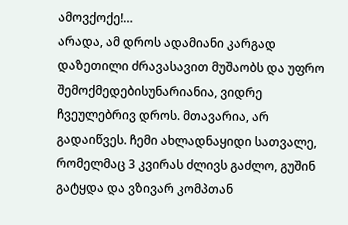ამოვქოქე!…
არადა, ამ დროს ადამიანი კარგად დაზეთილი ძრავასავით მუშაობს და უფრო შემოქმედებისუნარიანია, ვიდრე ჩვეულებრივ დროს. მთავარია, არ გადაიწვეს. ჩემი ახლადნაყიდი სათვალე, რომელმაც 3 კვირას ძლივს გაძლო, გუშინ გატყდა და ვზივარ კომპთან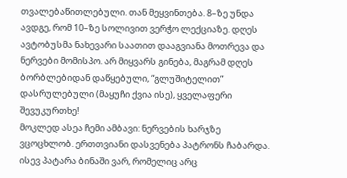თვალებაწითლებული. თან მეყვინთება. 8–ზე უნდა ავდგე, რომ 10–ზე სოლივით ვერჭო ლექციაზე. დღეს ავტობუსმა ნახევარი საათით დააგვიანა მოთრევა და ნერვები მომისპო. არ მიყვარს გინება, მაგრამ დღეს ბორბლებიდან დაწყებული, “გლუშიტელით” დასრულებული (მაყუჩი ქვია ისე), ყველაფერი შევუკურთხე!
მოკლედ ასეა ჩემი ამბავი: ნერვების ხარჯზე ვცოცხლობ. ერთთვიანი დასვენება პატრონს ჩაბარდა. ისევ პატარა ბინაში ვარ, რომელიც არც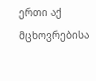ერთი აქ მცხოვრებისა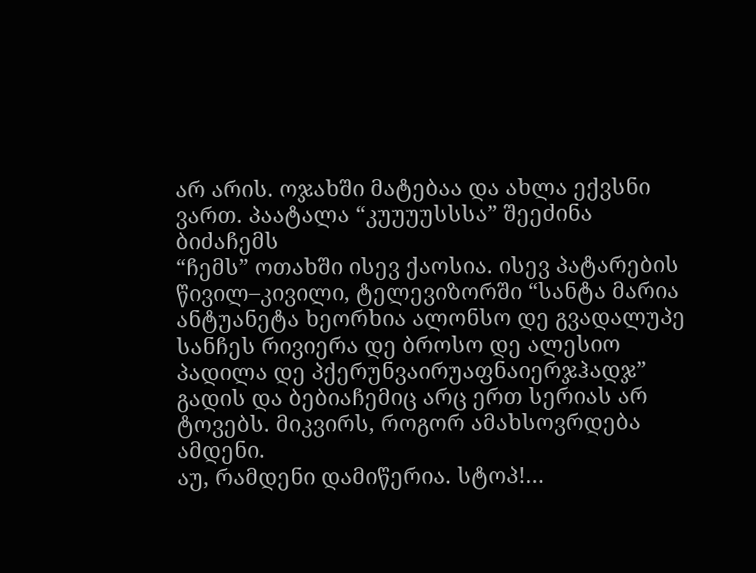არ არის. ოჯახში მატებაა და ახლა ექვსნი ვართ. პაატალა “კუუუუსსსა” შეეძინა ბიძაჩემს
“ჩემს” ოთახში ისევ ქაოსია. ისევ პატარების წივილ–კივილი, ტელევიზორში “სანტა მარია ანტუანეტა ხეორხია ალონსო დე გვადალუპე სანჩეს რივიერა დე ბროსო დე ალესიო პადილა დე პქერუნვაირუაფნაიერჯჰადჯ” გადის და ბებიაჩემიც არც ერთ სერიას არ ტოვებს. მიკვირს, როგორ ამახსოვრდება ამდენი.
აუ, რამდენი დამიწერია. სტოპ!…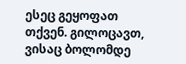ესეც გეყოფათ თქვენ. გილოცავთ, ვისაც ბოლომდე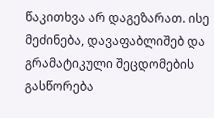წაკითხვა არ დაგეზარათ. ისე მეძინება, დავაფაბლიშებ და გრამატიკული შეცდომების გასწორება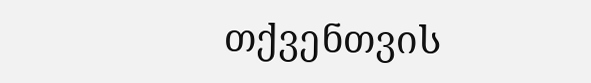თქვენთვის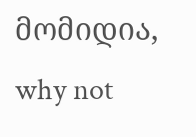მომიდია, why not